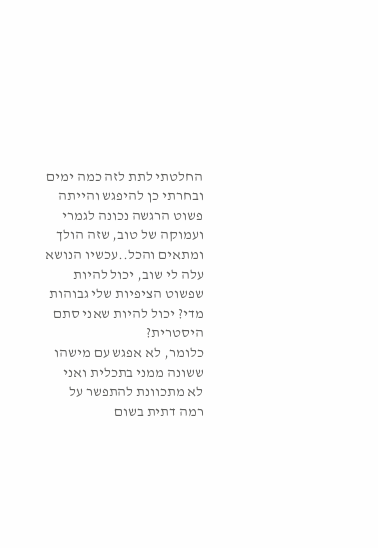החלטתי לתת לזה כמה ימים ובחרתי כן להיפגש והייתה פשוט הרגשה נכונה לגמרי ועמוקה של טוב, שזה הולך ומתאים והכל..עכשיו הנושא עלה לי שוב, יכול להיות שפשוט הציפיות שלי גבוהות מדי? יכול להיות שאני סתם היסטרית?
כלומר, לא אפגש עם מישהו ששונה ממני בתכלית ואני לא מתכוונת להתפשר על רמה דתית בשום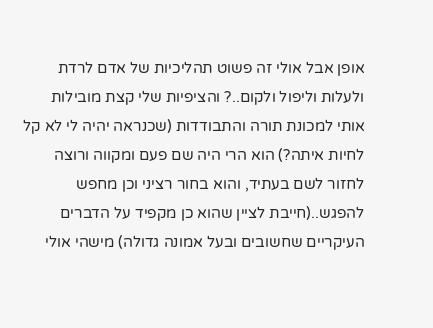אופן אבל אולי זה פשוט תהליכיות של אדם לרדת ולעלות וליפול ולקום..? והציפיות שלי קצת מובילות אותי למכונת תורה והתבודדות (שכנראה יהיה לי לא קל לחיות איתה?) הוא הרי היה שם פעם ומקווה ורוצה לחזור לשם בעתיד, והוא בחור רציני וכן מחפש להפגש..(חייבת לציין שהוא כן מקפיד על הדברים העיקריים שחשובים ובעל אמונה גדולה) מישהי אולי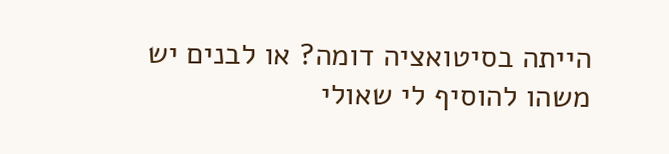הייתה בסיטואציה דומה? או לבנים יש משהו להוסיף לי שאולי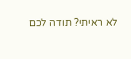לא ראיתי? תודה לכם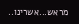מראש...אשרינו..